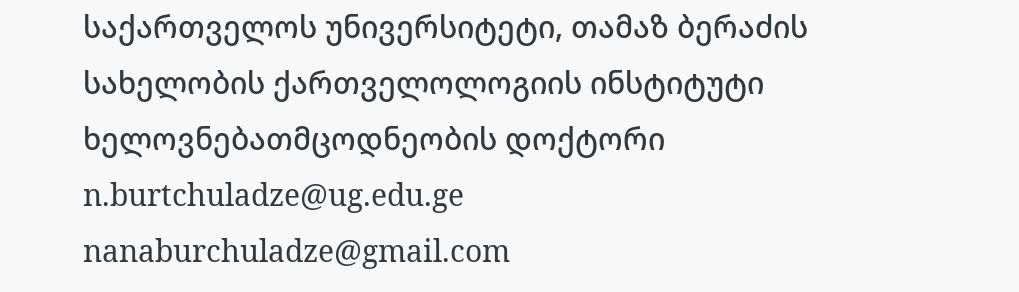საქართველოს უნივერსიტეტი, თამაზ ბერაძის
სახელობის ქართველოლოგიის ინსტიტუტი
ხელოვნებათმცოდნეობის დოქტორი
n.burtchuladze@ug.edu.ge
nanaburchuladze@gmail.com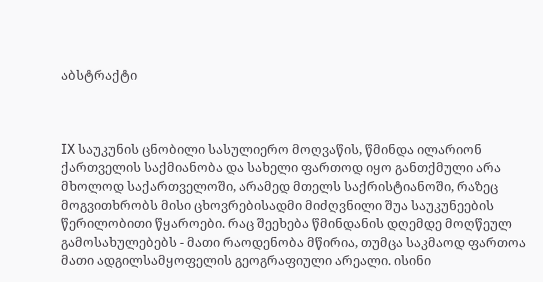აბსტრაქტი



IX საუკუნის ცნობილი სასულიერო მოღვაწის, წმინდა ილარიონ ქართველის საქმიანობა და სახელი ფართოდ იყო განთქმული არა მხოლოდ საქართველოში, არამედ მთელს საქრისტიანოში, რაზეც მოგვითხრობს მისი ცხოვრებისადმი მიძღვნილი შუა საუკუნეების წერილობითი წყაროები. რაც შეეხება წმინდანის დღემდე მოღწეულ გამოსახულებებს - მათი რაოდენობა მწირია, თუმცა საკმაოდ ფართოა მათი ადგილსამყოფელის გეოგრაფიული არეალი. ისინი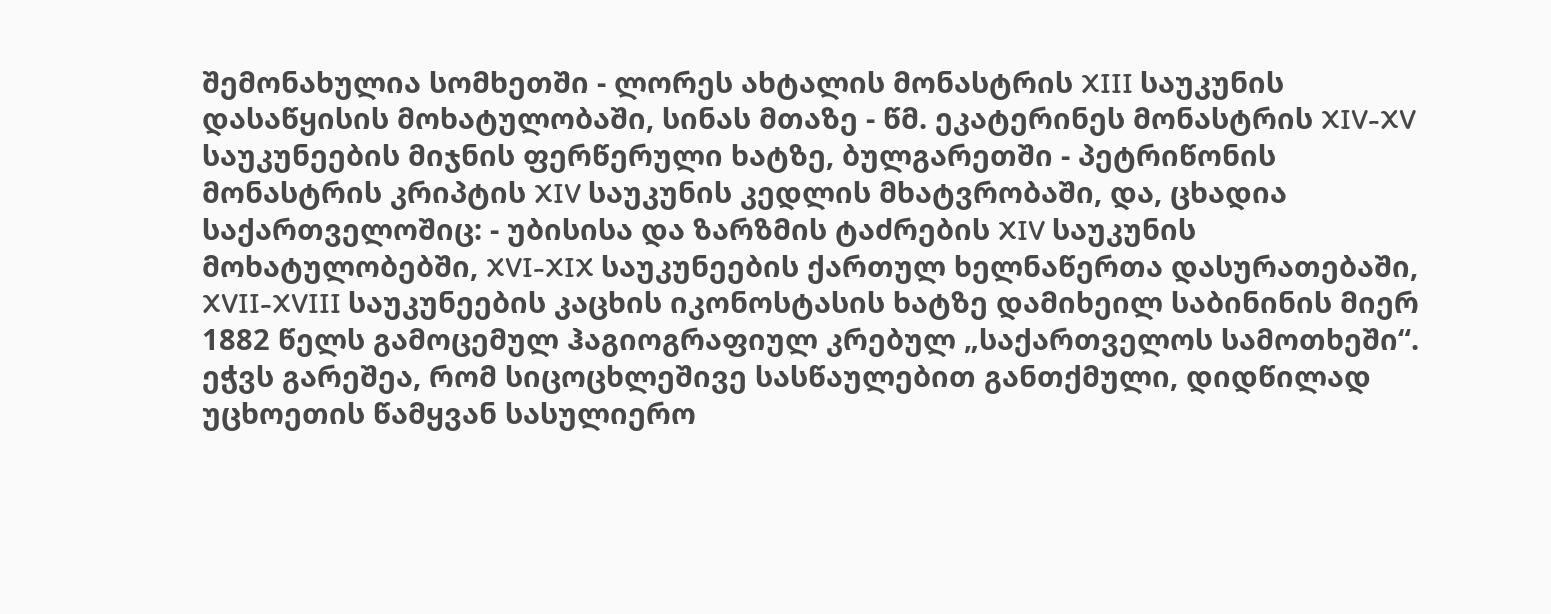შემონახულია სომხეთში - ლორეს ახტალის მონასტრის XIII საუკუნის დასაწყისის მოხატულობაში, სინას მთაზე - წმ. ეკატერინეს მონასტრის XIV-XV საუკუნეების მიჯნის ფერწერული ხატზე, ბულგარეთში - პეტრიწონის მონასტრის კრიპტის XIV საუკუნის კედლის მხატვრობაში, და, ცხადია საქართველოშიც: - უბისისა და ზარზმის ტაძრების XIV საუკუნის მოხატულობებში, XVI-XIX საუკუნეების ქართულ ხელნაწერთა დასურათებაში, XVII-XVIII საუკუნეების კაცხის იკონოსტასის ხატზე დამიხეილ საბინინის მიერ 1882 წელს გამოცემულ ჰაგიოგრაფიულ კრებულ „საქართველოს სამოთხეში“. ეჭვს გარეშეა, რომ სიცოცხლეშივე სასწაულებით განთქმული, დიდწილად უცხოეთის წამყვან სასულიერო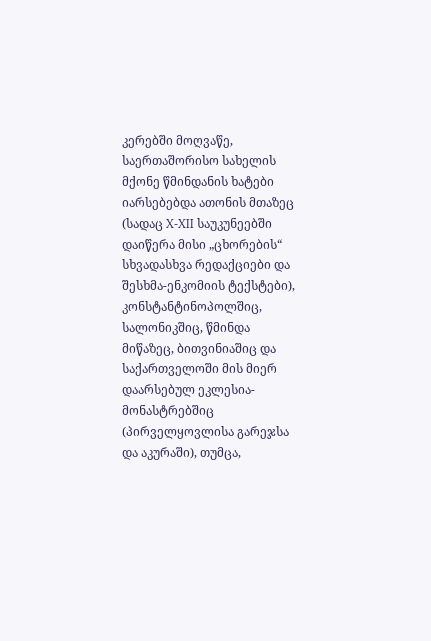კერებში მოღვაწე, საერთაშორისო სახელის მქონე წმინდანის ხატები იარსებებდა ათონის მთაზეც (სადაც X-XII საუკუნეებში დაიწერა მისი „ცხორების“ სხვადასხვა რედაქციები და შესხმა-ენკომიის ტექსტები), კონსტანტინოპოლშიც, სალონიკშიც, წმინდა მიწაზეც, ბითვინიაშიც და საქართველოში მის მიერ დაარსებულ ეკლესია-მონასტრებშიც (პირველყოვლისა გარეჯსა და აკურაში), თუმცა,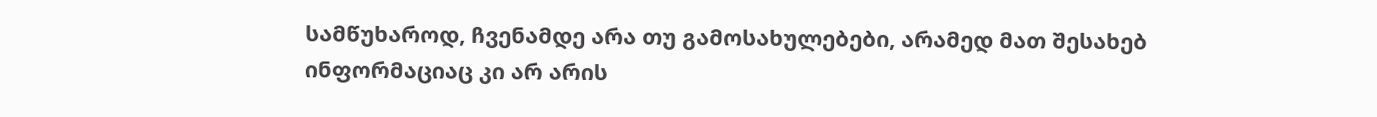სამწუხაროდ, ჩვენამდე არა თუ გამოსახულებები, არამედ მათ შესახებ ინფორმაციაც კი არ არის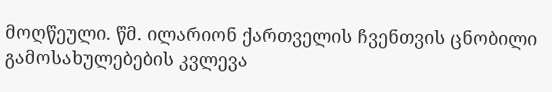მოღწეული. წმ. ილარიონ ქართველის ჩვენთვის ცნობილი გამოსახულებების კვლევა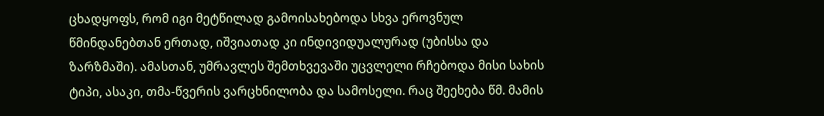ცხადყოფს, რომ იგი მეტწილად გამოისახებოდა სხვა ეროვნულ წმინდანებთან ერთად, იშვიათად კი ინდივიდუალურად (უბისსა და ზარზმაში). ამასთან, უმრავლეს შემთხვევაში უცვლელი რჩებოდა მისი სახის ტიპი, ასაკი, თმა-წვერის ვარცხნილობა და სამოსელი. რაც შეეხება წმ. მამის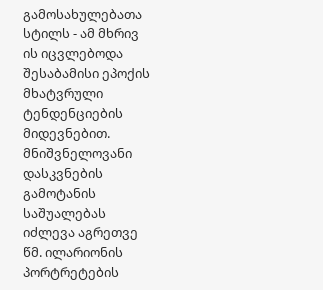გამოსახულებათა სტილს - ამ მხრივ ის იცვლებოდა შესაბამისი ეპოქის მხატვრული ტენდენციების მიდევნებით. მნიშვნელოვანი დასკვნების გამოტანის საშუალებას იძლევა აგრეთვე წმ. ილარიონის პორტრეტების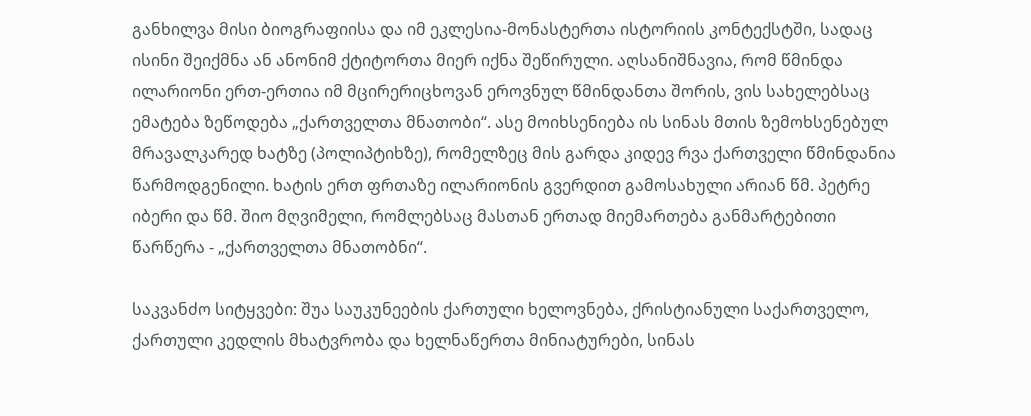განხილვა მისი ბიოგრაფიისა და იმ ეკლესია-მონასტერთა ისტორიის კონტექსტში, სადაც ისინი შეიქმნა ან ანონიმ ქტიტორთა მიერ იქნა შეწირული. აღსანიშნავია, რომ წმინდა ილარიონი ერთ-ერთია იმ მცირერიცხოვან ეროვნულ წმინდანთა შორის, ვის სახელებსაც ემატება ზეწოდება „ქართველთა მნათობი“. ასე მოიხსენიება ის სინას მთის ზემოხსენებულ მრავალკარედ ხატზე (პოლიპტიხზე), რომელზეც მის გარდა კიდევ რვა ქართველი წმინდანია წარმოდგენილი. ხატის ერთ ფრთაზე ილარიონის გვერდით გამოსახული არიან წმ. პეტრე იბერი და წმ. შიო მღვიმელი, რომლებსაც მასთან ერთად მიემართება განმარტებითი წარწერა - „ქართველთა მნათობნი“.

საკვანძო სიტყვები: შუა საუკუნეების ქართული ხელოვნება, ქრისტიანული საქართველო, ქართული კედლის მხატვრობა და ხელნაწერთა მინიატურები, სინას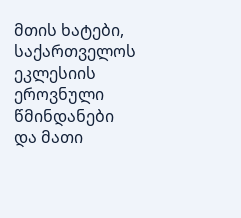მთის ხატები, საქართველოს ეკლესიის ეროვნული წმინდანები და მათი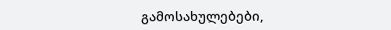გამოსახულებები,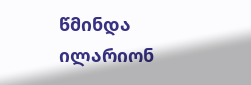წმინდა ილარიონ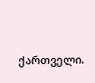ქართველი.